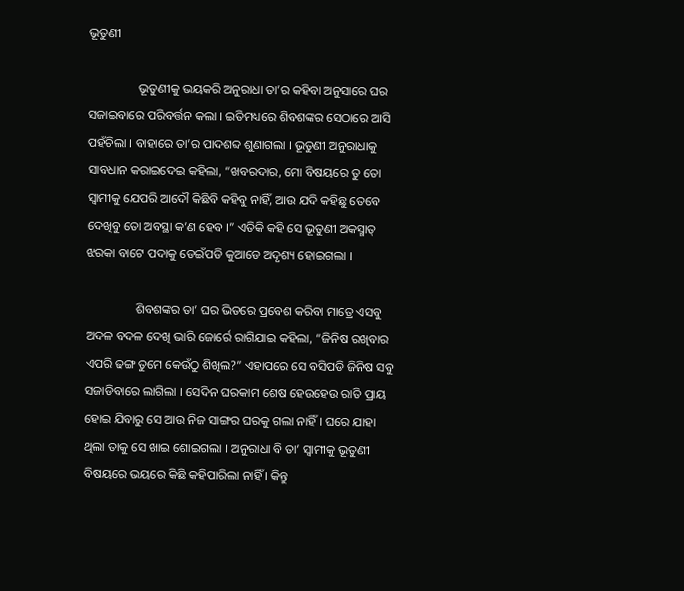ଭୂତୁଣୀ

                ଭୂତୁଣୀକୁ ଭୟକରି ଅନୁରାଧା ତା’ର କହିବା ଅନୁସାରେ ଘର ସଜାଇବାରେ ପରିବର୍ତ୍ତନ କଲା । ଇତିମଧ୍ୟରେ ଶିବଶଙ୍କର ସେଠାରେ ଆସି ପହଁଚିଲା । ବାହାରେ ତା’ର ପାଦଶବ୍ଦ ଶୁଣାଗଲା । ଭୂତୁଣୀ ଅନୁରାଧାକୁ ସାବଧାନ କରାଇଦେଇ କହିଲା, “ଖବରଦାର, ମୋ ବିଷୟରେ ତୁ ତୋ ସ୍ୱାମୀକୁ ଯେପରି ଆଦୌ କିଛିବି କହିବୁ ନାହିଁ, ଆଉ ଯଦି କହିଛୁ ତେବେ ଦେଖିବୁ ତୋ ଅବସ୍ଥା କ’ଣ ହେବ ।” ଏତିକି କହି ସେ ଭୂତୁଣୀ ଅକସ୍ମାତ୍ ଝରକା ବାଟେ ପଦାକୁ ଡେଇଁପଡି କୁଆଡେ ଅଦୃଶ୍ୟ ହୋଇଗଲା ।

                ଶିବଶଙ୍କର ତା’ ଘର ଭିତରେ ପ୍ରବେଶ କରିବା ମାତ୍ରେ ଏସବୁ ଅଦଳ ବଦଳ ଦେଖି ଭାରି ଜୋର୍ରେ ରାଗିଯାଇ କହିଲା, “ଜିନିଷ ରଖିବାର ଏପରି ଢଙ୍ଗ ତୁମେ କେଉଁଠୁ ଶିଖିଲ?” ଏହାପରେ ସେ ବସିପଡି ଜିନିଷ ସବୁ ସଜାଡିବାରେ ଲାଗିଲା । ସେଦିନ ଘରକାମ ଶେଷ ହେଉହେଉ ରାତି ପ୍ରାୟ ହୋଇ ଯିବାରୁ ସେ ଆଉ ନିଜ ସାଙ୍ଗର ଘରକୁ ଗଲା ନାହିଁ । ଘରେ ଯାହା ଥିଲା ତାକୁ ସେ ଖାଇ ଶୋଇଗଲା । ଅନୁରାଧା ବି ତା’ ସ୍ୱାମୀକୁ ଭୂତୁଣୀ ବିଷୟରେ ଭୟରେ କିଛି କହିପାରିଲା ନାହିଁ । କିନ୍ତୁ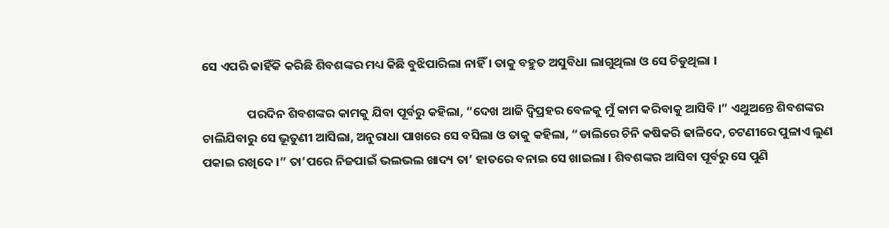ସେ ଏପରି କାହିଁକି କରିଛି ଶିବଶଙ୍କର ମଧ୍ୟ କିଛି ବୁଝିପାରିଲା ନାହିଁ । ତାକୁ ବହୁତ ଅସୁବିଧା ଲାଗୁଥିଲା ଓ ସେ ଚିଡୁଥିଲା ।

                ପରଦିନ ଶିବଶଙ୍କର କାମକୁ ଯିବା ପୂର୍ବରୁ କହିଲା, “ଦେଖ ଆଜି ଦ୍ୱିପ୍ରହର ବେଳକୁ ମୁଁ କାମ କରିବାକୁ ଆସିବି ।” ଏଥୁଅନ୍ତେ ଶିବଶଙ୍କର ଚାଲିଯିବାରୁ ସେ ଭୂତୁଣୀ ଆସିଲା, ଅନୁରାଧା ପାଖରେ ସେ ବସିଲା ଓ ତାକୁ କହିଲା, “ଡାଲିରେ ଚିନି କଷିକରି ଢାଳିଦେ, ଚଟଣୀରେ ପୁଳାଏ ଲୁଣ ପକାଇ ରଖିଦେ ।” ତା’ପରେ ନିଜପାଇଁ ଭଲଭଲ ଖାଦ୍ୟ ତା’ ହାତରେ ବନାଇ ସେ ଖାଇଲା । ଶିବଶଙ୍କର ଆସିବା ପୂର୍ବରୁ ସେ ପୁଣି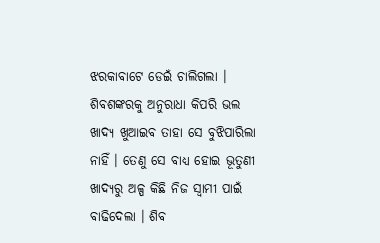ଝରକାବାଟେ ଡେଇଁ ଚାଲିଗଲା । ଶିବଶଙ୍କରକୁ ଅନୁରାଧା କିପରି ଭଲ ଖାଦ୍ୟ ଖୁଆଇବ ତାହା ସେ ବୁଝିପାରିଲା ନାହିଁ । ତେଣୁ ସେ ବାଧ୍ୟ ହୋଇ ଭୂତୁଣୀ ଖାଦ୍ୟରୁ ଅଳ୍ପ କିଛି ନିଜ ସ୍ୱାମୀ ପାଇଁ ବାଢିଦେଲା । ଶିବ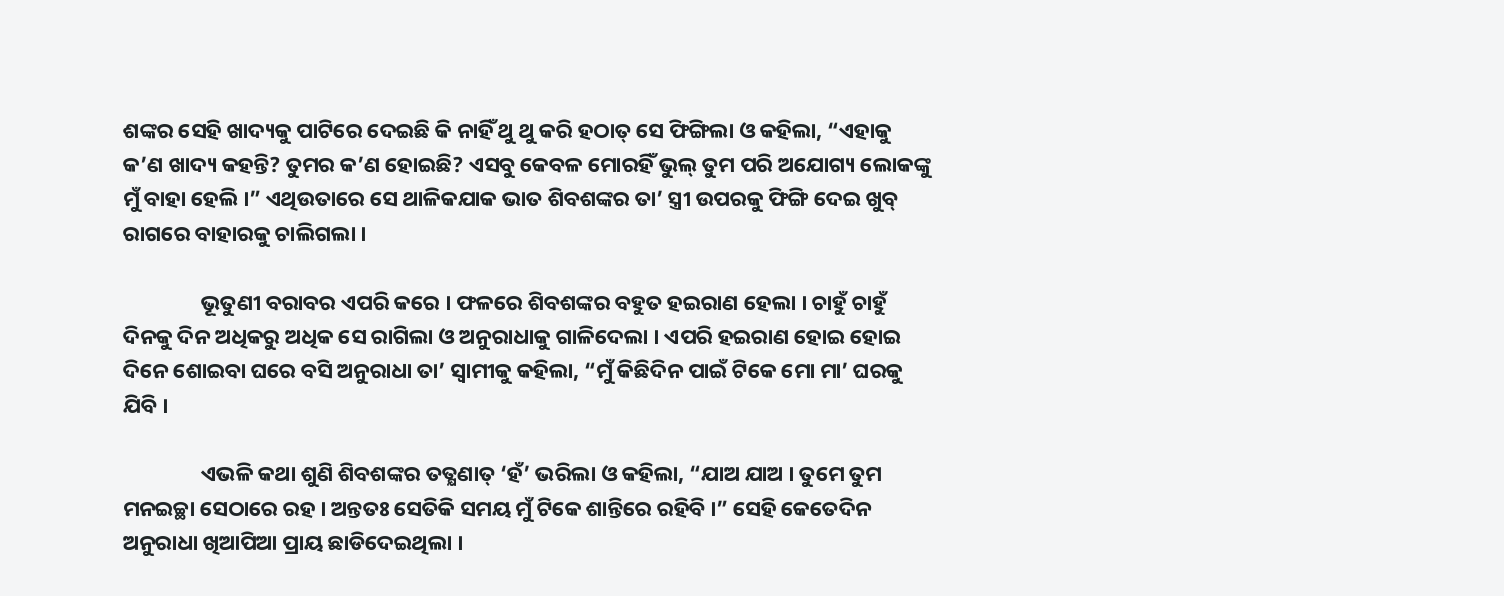ଶଙ୍କର ସେହି ଖାଦ୍ୟକୁ ପାଟିରେ ଦେଇଛି କି ନାହିଁ ଥୁ ଥୁ କରି ହଠାତ୍ ସେ ଫିଙ୍ଗିଲା ଓ କହିଲା, “ଏହାକୁ କ’ଣ ଖାଦ୍ୟ କହନ୍ତି? ତୁମର କ’ଣ ହୋଇଛି? ଏସବୁ କେବଳ ମୋରହିଁ ଭୁଲ୍ ତୁମ ପରି ଅଯୋଗ୍ୟ ଲୋକଙ୍କୁ ମୁଁ ବାହା ହେଲି ।” ଏଥିଉତାରେ ସେ ଥାଳିକଯାକ ଭାତ ଶିବଶଙ୍କର ତା’ ସ୍ତ୍ରୀ ଉପରକୁ ଫିଙ୍ଗି ଦେଇ ଖୁବ୍ ରାଗରେ ବାହାରକୁ ଚାଲିଗଲା ।

                ଭୂତୁଣୀ ବରାବର ଏପରି କରେ । ଫଳରେ ଶିବଶଙ୍କର ବହୁତ ହଇରାଣ ହେଲା । ଚାହୁଁ ଚାହୁଁ ଦିନକୁ ଦିନ ଅଧିକରୁ ଅଧିକ ସେ ରାଗିଲା ଓ ଅନୁରାଧାକୁ ଗାଳିଦେଲା । ଏପରି ହଇରାଣ ହୋଇ ହୋଇ ଦିନେ ଶୋଇବା ଘରେ ବସି ଅନୁରାଧା ତା’ ସ୍ୱାମୀକୁ କହିଲା, “ମୁଁ କିଛିଦିନ ପାଇଁ ଟିକେ ମୋ ମା’ ଘରକୁ ଯିବି ।

                ଏଭଳି କଥା ଶୁଣି ଶିବଶଙ୍କର ତତ୍କ୍ଷଣାତ୍ ‘ହଁ’ ଭରିଲା ଓ କହିଲା, “ଯାଅ ଯାଅ । ତୁମେ ତୁମ ମନଇଚ୍ଛା ସେଠାରେ ରହ । ଅନ୍ତତଃ ସେତିକି ସମୟ ମୁଁ ଟିକେ ଶାନ୍ତିରେ ରହିବି ।” ସେହି କେତେଦିନ ଅନୁରାଧା ଖିଆପିଆ ପ୍ରାୟ ଛାଡିଦେଇଥିଲା ।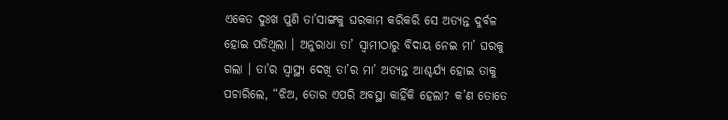ଏକେତ ଦୁଃଖ ପୁଣି ତା’ସାଙ୍ଗକୁ ଘରକାମ କରିକରି ସେ ଅତ୍ୟନ୍ତ ଦୁର୍ବଳ ହୋଇ ପଡିଥିଲା । ଅନୁରାଧା ତା’ ସ୍ୱାମୀଠାରୁ ବିଦାୟ ନେଇ ମା’ ଘରକୁ ଗଲା । ତା’ର ସ୍ୱାସ୍ଥ୍ୟ ଦେଖି ତା’ର ମା’ ଅତ୍ୟନ୍ତ ଆଶ୍ଚର୍ଯ୍ୟ ହୋଇ ତାକୁ ପଚାରିଲେ, “ଝିଅ, ତୋର ଏପରି ଅବସ୍ଥା କାହିଁକି ହେଲା? କ’ଣ ତୋତେ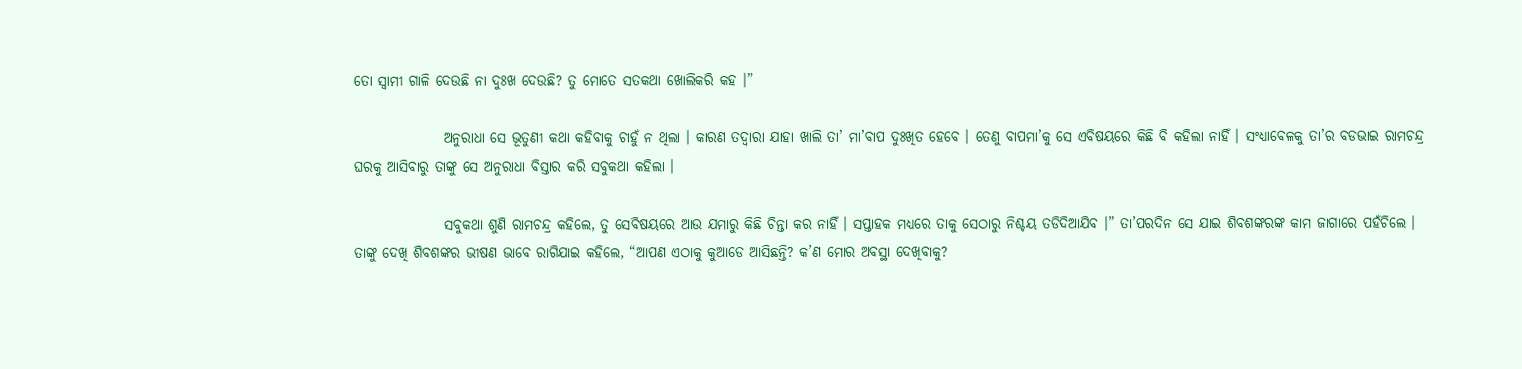ତୋ ସ୍ୱାମୀ ଗାଳି ଦେଉଛି ନା ଦୁଃଖ ଦେଉଛି? ତୁ ମୋତେ ସତକଥା ଖୋଲିକରି କହ ।”

                ଅନୁରାଧା ସେ ଭୂତୁଣୀ କଥା କହିବାକୁ ଚାହୁଁ ନ ଥିଲା । କାରଣ ତଦ୍ୱାରା ଯାହା ଖାଲି ତା’ ମା’ବାପ ଦୁଃଖିତ ହେବେ । ତେଣୁ ବାପମା’କୁ ସେ ଏବିଷୟରେ କିଛି ବି କହିଲା ନାହିଁ । ସଂଧ୍ୟାବେଳକୁ ତା’ର ବଡଭାଇ ରାମଚନ୍ଦ୍ର ଘରକୁ ଆସିବାରୁ ତାଙ୍କୁ ସେ ଅନୁରାଧା ବିସ୍ତାର କରି ସବୁକଥା କହିଲା ।

                ସବୁକଥା ଶୁଣି ରାମଚନ୍ଦ୍ର କହିଲେ, ତୁ ସେବିଷୟରେ ଆଉ ଯମାରୁ କିଛି ଚିନ୍ତା କର ନାହିଁ । ସପ୍ତାହକ ମଧ୍ୟରେ ତାକୁ ସେଠାରୁ ନିଶ୍ଚୟ ତଡିଦିଆଯିବ ।” ତା’ପରଦିନ ସେ ଯାଇ ଶିବଶଙ୍କରଙ୍କ କାମ ଜାଗାରେ ପହଁଚିଲେ । ତାଙ୍କୁ ଦେଖି ଶିବଶଙ୍କର ଭୀଷଣ ଭାବେ ରାଗିଯାଇ କହିଲେ, “ଆପଣ ଏଠାକୁ କୁଆଡେ ଆସିଛନ୍ତି? କ’ଣ ମୋର ଅବସ୍ଥା ଦେଖିବାକୁ?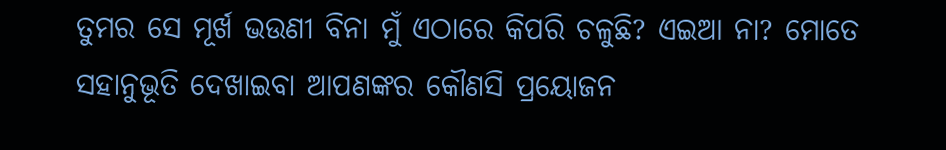ତୁମର ସେ ମୂର୍ଖ ଭଉଣୀ ବିନା ମୁଁ ଏଠାରେ କିପରି ଚଳୁଛି? ଏଇଆ ନା? ମୋତେ ସହାନୁଭୂତି ଦେଖାଇବା ଆପଣଙ୍କର କୌଣସି ପ୍ରୟୋଜନ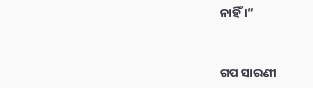ନାହିଁ ।”


ଗପ ସାରଣୀ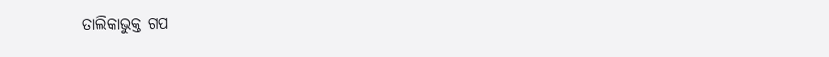ତାଲିକାଭୁକ୍ତ ଗପ